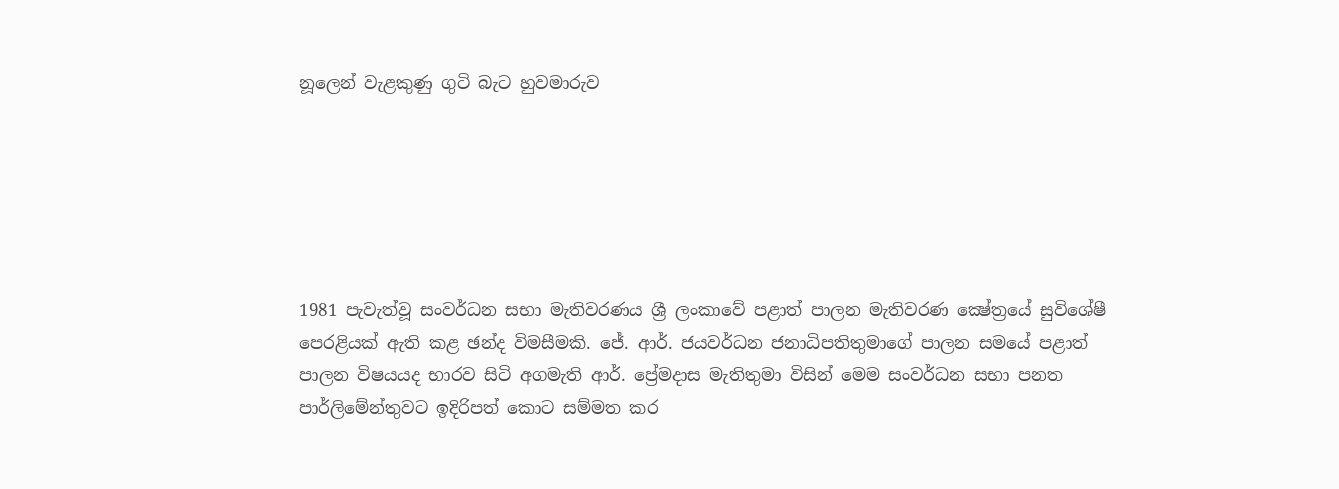නූලෙන් වැළකුණු ගුටි බැට හුවමාරුව






1981 පැවැත්වූ සංවර්ධන සභා මැතිවරණය ශ්‍රී ලංකාවේ පළාත් පාලන මැතිවරණ ක්‍ෂේත්‍රයේ සුවිශේෂී පෙරළියක් ඇති කළ ඡන්ද විමසීමකි. ජේ. ආර්. ජයවර්ධන ජනාධිපතිතුමාගේ පාලන සමයේ පළාත් පාලන විෂයයද භාරව සිටි අගමැති ආර්. ප්‍රේමදාස මැතිතුමා විසින් මෙම සංවර්ධන සභා පනත පාර්ලිමේන්තුවට ඉදිරිපත් කොට සම්මත කර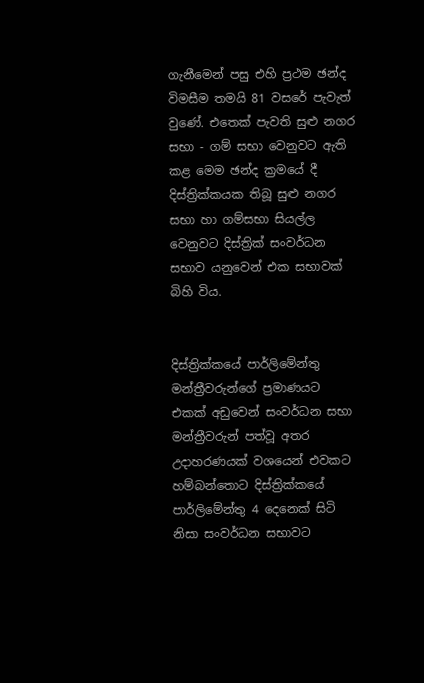ගැනීමෙන් පසු එහි ප්‍රථම ඡන්ද විමසීම තමයි 81 වසරේ පැවැත් වුණේ. එතෙක් පැවති සුළු නගර සභා - ගම් සභා වෙනුවට ඇති කළ මෙම ඡන්ද ක්‍රමයේ දී දිස්ත්‍රික්කයක තිබූ සුළු නගර සභා හා ගම්සභා සියල්ල වෙනුවට දිස්ත්‍රික් සංවර්ධන සභාව යනුවෙන් එක සභාවක් බිහි විය.


දිස්ත්‍රික්කයේ පාර්ලිමේන්තු මන්ත්‍රීවරුන්ගේ ප්‍රමාණයට එකක් අඩුවෙන් සංවර්ධන සභා මන්ත්‍රීවරුන් පත්වූ අතර  උදාහරණයක් වශයෙන් එවකට හම්බන්තොට දිස්ත්‍රික්කයේ පාර්ලිමේන්තු 4 දෙනෙක් සිටි නිසා සංවර්ධන සභාවට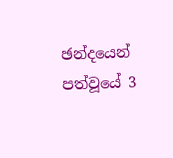ඡන්දයෙන් පත්වූයේ 3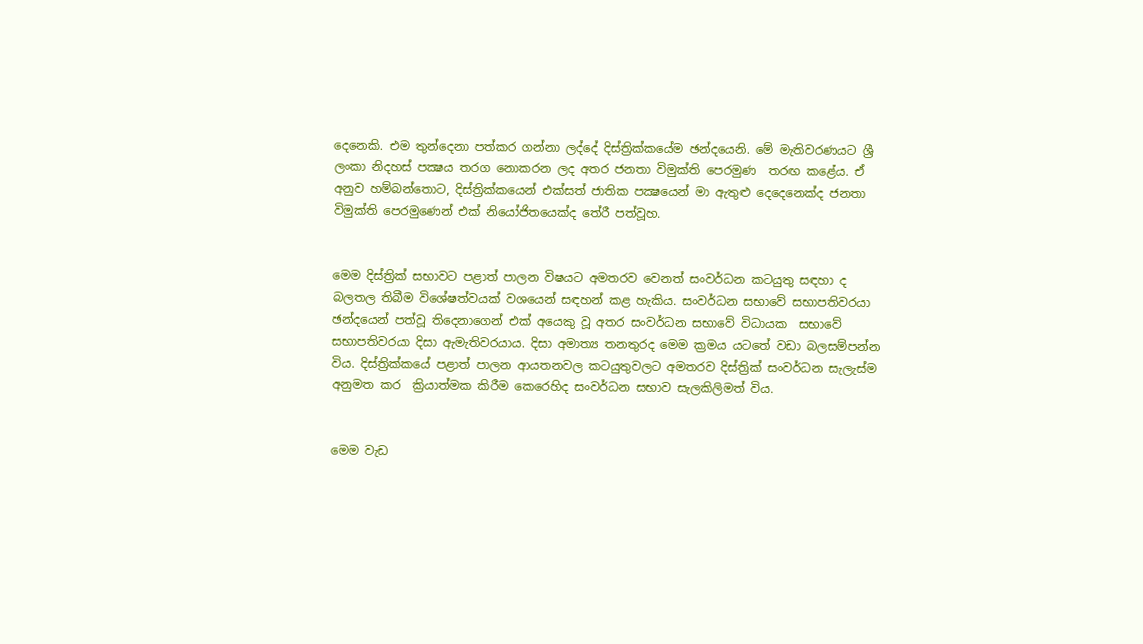දෙනෙකි. එම තුන්දෙනා පත්කර ගන්නා ලද්දේ දිස්ත්‍රික්කයේම ඡන්දයෙනි. මේ මැතිවරණයට ශ්‍රී ලංකා නිදහස් පක්‍ෂය තරග නොකරන ලද අතර ජනතා විමුක්ති පෙරමුණ  තරඟ කළේය. ඒ අනුව හම්බන්තොට, දිස්ත්‍රික්කයෙන් එක්සත් ජාතික පක්‍ෂයෙන් මා ඇතුළු දෙදෙනෙක්ද ජනතා විමුක්ති පෙරමුණෙන් එක් නියෝජිතයෙක්ද තේරී පත්වූහ.


මෙම දිස්ත්‍රික් සභාවට පළාත් පාලන විෂයට අමතරව වෙනත් සංවර්ධන කටයුතු සඳහා ද බලතල තිබීම විශේෂත්වයක් වශයෙන් සඳහන් කළ හැකිය. සංවර්ධන සභාවේ සභාපතිවරයා ඡන්දයෙන් පත්වූ තිදෙනාගෙන් එක් අයෙකු වූ අතර සංවර්ධන සභාවේ විධායක  සභාවේ සභාපතිවරයා දිසා ඇමැතිවරයාය. දිසා අමාත්‍ය තනතුරද මෙම ක්‍රමය යටතේ වඩා බලසම්පන්න විය. දිස්ත්‍රික්කයේ පළාත් පාලන ආයතනවල කටයුතුවලට අමතරව දිස්ත්‍රික් සංවර්ධන සැලැස්ම අනුමත කර  ක්‍රියාත්මක කිරීම කෙරෙහිද සංවර්ධන සභාව සැලකිලිමත් විය.


මෙම වැඩ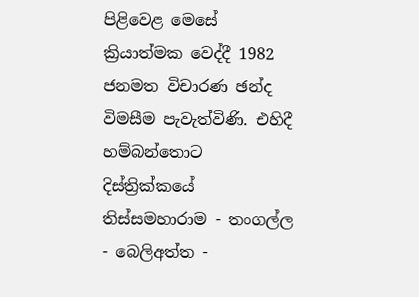පිළිවෙළ මෙසේ ක්‍රියාත්මක වෙද්දී 1982 ජනමත විචාරණ ඡන්ද  විමසීම පැවැත්විණි. එහිදී හම්බන්තොට දිස්ත්‍රික්කයේ තිස්සමහාරාම - තංගල්ල - බෙලිඅත්ත -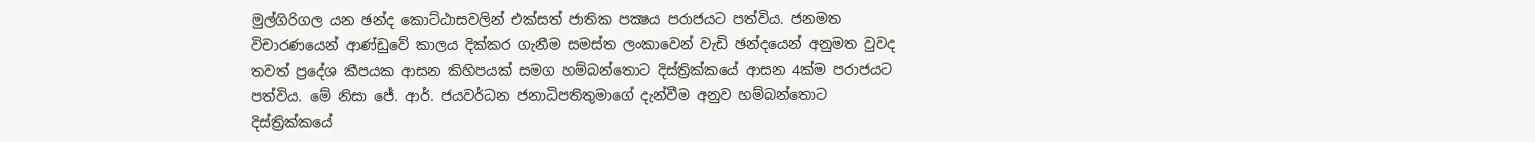මුල්ගිරිගල යන ඡන්ද කොට්ඨාසවලින් එක්සත් ජාතික පක්‍ෂය පරාජයට පත්විය. ජනමත විචාරණයෙන් ආණ්ඩුවේ කාලය දික්කර ගැනීම සමස්ත ලංකාවෙන් වැඩි ඡන්දයෙන් අනුමත වුවද තවත් ප්‍රදේශ කීපයක ආසන කිහිපයක් සමග හම්බන්තොට දිස්ත්‍රික්කයේ ආසන 4ක්ම පරාජයට පත්විය. මේ නිසා ජේ. ආර්. ජයවර්ධන ජනාධිපතිතුමාගේ දැන්වීම අනුව හම්බන්තොට දිස්ත්‍රික්කයේ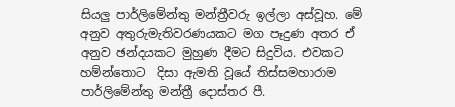සියලු පාර්ලිමේන්තු මන්ත්‍රීවරු ඉල්ලා අස්වූහ. මේ අනුව අතුරුමැතිවරණයකට මග පෑදුණ අතර ඒ අනුව ඡන්දයකට මුහුණ දීමට සිදුවිය. එවකට හම්න්තොට  දිසා ඇමති වූයේ තිස්සමහාරාම පාර්ලිමේන්තු මන්ත්‍රී දොස්තර පී.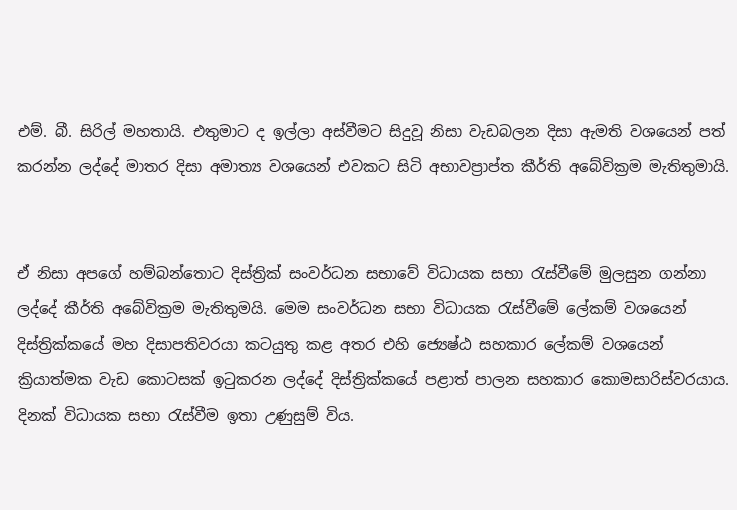එම්. බී. සිරිල් මහතායි. එතුමාට ද ඉල්ලා අස්වීමට සිදුවූ නිසා වැඩබලන දිසා ඇමති වශයෙන් පත් කරන්න ලද්දේ මාතර දිසා අමාත්‍ය වශයෙන් එවකට සිටි අභාවප්‍රාප්ත කීර්ති අබේවික්‍රම මැතිතුමායි.


ඒ නිසා අපගේ හම්බන්තොට දිස්ත්‍රික් සංවර්ධන සභාවේ විධායක සභා රැස්වීමේ මුලසුන ගන්නා ලද්දේ කීර්ති අබේවික්‍රම මැතිතුමයි. මෙම සංවර්ධන සභා විධායක රැස්වීමේ ලේකම් වශයෙන්  දිස්ත්‍රික්කයේ මහ දිසාපතිවරයා කටයුතු කළ අතර එහි ජ්‍යෙෂ්ඨ සහකාර ලේකම් වශයෙන් ක්‍රියාත්මක වැඩ කොටසක් ඉටුකරන ලද්දේ දිස්ත්‍රික්කයේ පළාත් පාලන සහකාර කොමසාරිස්වරයාය. දිනක් විධායක සභා රැස්වීම ඉතා උණුසුම් විය.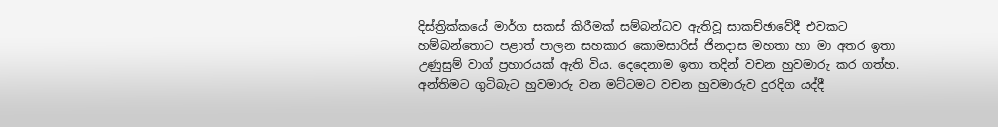දිස්ත්‍රික්කයේ මාර්ග සකස් කිරීමක් සම්බන්ධව ඇතිවූ සාකච්ඡාවේදී එවකට හම්බන්තොට පළාත් පාලන සහකාර කොමසාරිස් ජිනදාස මහතා හා මා අතර ඉතා උණුසුම් වාග් ප්‍රහාරයක් ඇති විය. දෙදෙනාම ඉතා තදින් වචන හුවමාරු කර ගත්හ. අන්තිමට ගුටිබැට හුවමාරු වන මට්ටමට වචන හුවමාරුව දුරදිග යද්දී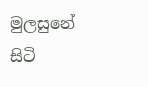මුලසුනේ සිටි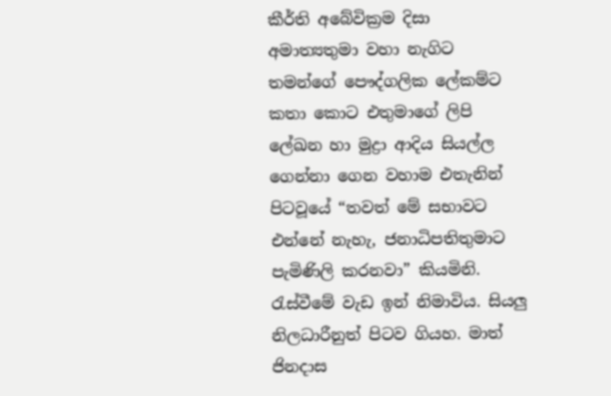කීර්ති අබේවික්‍රම දිසා අමාත්‍යතුමා වහා නැගිට තමන්ගේ පෞද්ගලික ලේකම්ට කතා කොට එතුමාගේ ලිපි ලේඛන හා මුද්‍රා ආදිය සියල්ල ගෙන්නා ගෙන වහාම එතැනින් පිටවූයේ “තවත් මේ සභාවට එන්නේ නැහැ, ජනාධිපතිතුමාට පැමිණිලි කරනවා” කියමිනි. රැස්වීමේ වැඩ ඉන් නිමාවිය. සියලු නිලධාරීනුත් පිටව ගියහ. මාත් ජිනදාස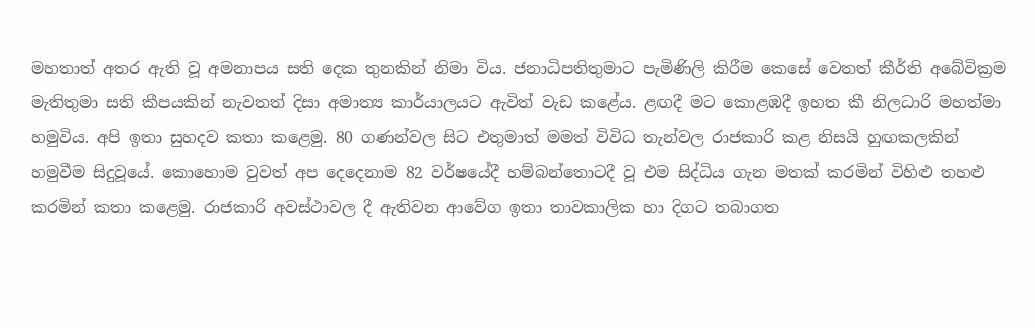මහතාත් අතර ඇති වූ අමනාපය සති දෙක තුනකින් නිමා විය. ජනාධිපතිතුමාට පැමිණිලි කිරීම කෙසේ වෙතත් කීර්ති අබේවික්‍රම මැතිතුමා සති කීපයකින් නැවතත් දිසා අමාත්‍ය කාර්යාලයට ඇවිත් වැඩ කළේය. ළඟදී මට කොළඹදී ඉහත කී නිලධාරි මහත්මා හමුවිය. අපි ඉතා සුහදව කතා කළෙමු. 80 ගණන්වල සිට එතුමාත් මමත් විවිධ තැන්වල රාජකාරි කළ නිසයි හුඟකලකින් හමුවීම සිදුවූයේ. කොහොම වුවත් අප දෙදෙනාම 82 වර්ෂයේදී හම්බන්තොටදී වූ එම සිද්ධිය ගැන මතක් කරමින් විහිළු තහළු කරමින් කතා කළෙමු. රාජකාරි අවස්ථාවල දී ඇතිවන ආවේග ඉතා තාවකාලික හා දිගට තබාගත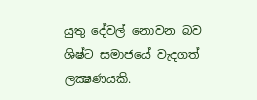යුතු දේවල් නොවන බව ශිෂ්ට සමාජයේ වැදගත් ලක්‍ෂණයකි.